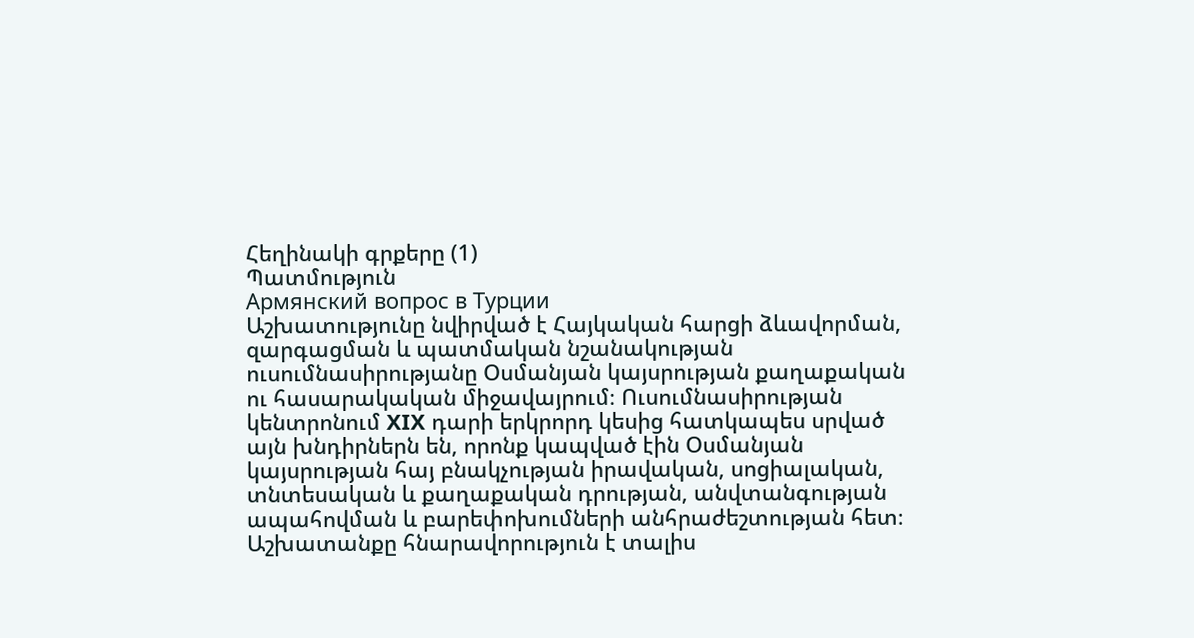Հեղինակի գրքերը (1)
Պատմություն
Армянский вопрос в Турции
Աշխատությունը նվիրված է Հայկական հարցի ձևավորման, զարգացման և պատմական նշանակության ուսումնասիրությանը Օսմանյան կայսրության քաղաքական ու հասարակական միջավայրում։ Ուսումնասիրության կենտրոնում XIX դարի երկրորդ կեսից հատկապես սրված այն խնդիրներն են, որոնք կապված էին Օսմանյան կայսրության հայ բնակչության իրավական, սոցիալական, տնտեսական և քաղաքական դրության, անվտանգության ապահովման և բարեփոխումների անհրաժեշտության հետ։ Աշխատանքը հնարավորություն է տալիս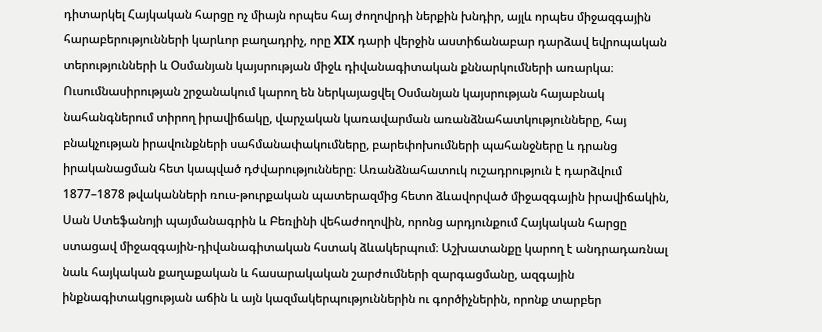դիտարկել Հայկական հարցը ոչ միայն որպես հայ ժողովրդի ներքին խնդիր, այլև որպես միջազգային հարաբերությունների կարևոր բաղադրիչ, որը XIX դարի վերջին աստիճանաբար դարձավ եվրոպական տերությունների և Օսմանյան կայսրության միջև դիվանագիտական քննարկումների առարկա։ Ուսումնասիրության շրջանակում կարող են ներկայացվել Օսմանյան կայսրության հայաբնակ նահանգներում տիրող իրավիճակը, վարչական կառավարման առանձնահատկությունները, հայ բնակչության իրավունքների սահմանափակումները, բարեփոխումների պահանջները և դրանց իրականացման հետ կապված դժվարությունները։ Առանձնահատուկ ուշադրություն է դարձվում 1877–1878 թվականների ռուս-թուրքական պատերազմից հետո ձևավորված միջազգային իրավիճակին, Սան Ստեֆանոյի պայմանագրին և Բեռլինի վեհաժողովին, որոնց արդյունքում Հայկական հարցը ստացավ միջազգային-դիվանագիտական հստակ ձևակերպում։ Աշխատանքը կարող է անդրադառնալ նաև հայկական քաղաքական և հասարակական շարժումների զարգացմանը, ազգային ինքնագիտակցության աճին և այն կազմակերպություններին ու գործիչներին, որոնք տարբեր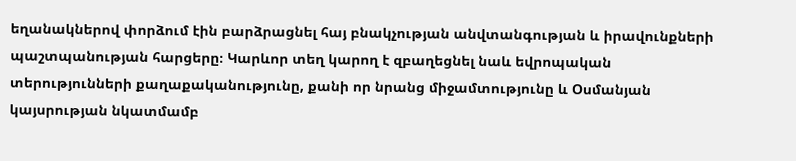եղանակներով փորձում էին բարձրացնել հայ բնակչության անվտանգության և իրավունքների պաշտպանության հարցերը։ Կարևոր տեղ կարող է զբաղեցնել նաև եվրոպական տերությունների քաղաքականությունը, քանի որ նրանց միջամտությունը և Օսմանյան կայսրության նկատմամբ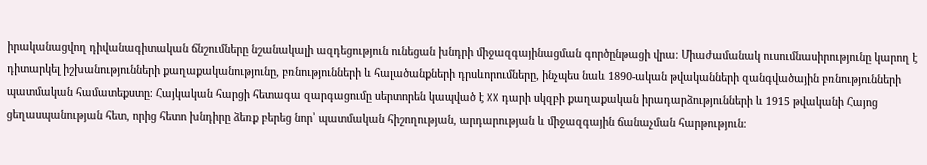իրականացվող դիվանագիտական ճնշումները նշանակալի ազդեցություն ունեցան խնդրի միջազգայինացման գործընթացի վրա։ Միաժամանակ ուսումնասիրությունը կարող է դիտարկել իշխանությունների քաղաքականությունը, բռնությունների և հալածանքների դրսևորումները, ինչպես նաև 1890-ական թվականների զանգվածային բռնությունների պատմական համատեքստը։ Հայկական հարցի հետագա զարգացումը սերտորեն կապված է XX դարի սկզբի քաղաքական իրադարձությունների և 1915 թվականի Հայոց ցեղասպանության հետ, որից հետո խնդիրը ձեռք բերեց նոր՝ պատմական հիշողության, արդարության և միջազգային ճանաչման հարթություն։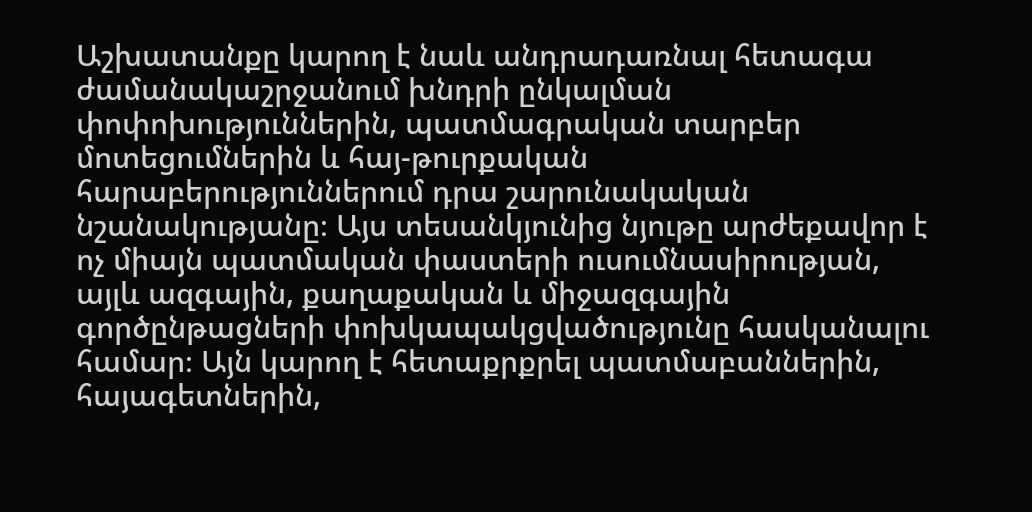Աշխատանքը կարող է նաև անդրադառնալ հետագա ժամանակաշրջանում խնդրի ընկալման փոփոխություններին, պատմագրական տարբեր մոտեցումներին և հայ-թուրքական հարաբերություններում դրա շարունակական նշանակությանը։ Այս տեսանկյունից նյութը արժեքավոր է ոչ միայն պատմական փաստերի ուսումնասիրության, այլև ազգային, քաղաքական և միջազգային գործընթացների փոխկապակցվածությունը հասկանալու համար։ Այն կարող է հետաքրքրել պատմաբաններին, հայագետներին,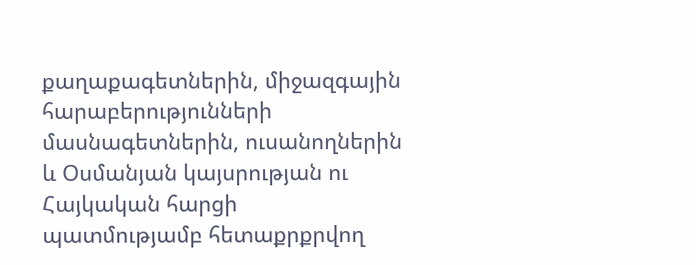քաղաքագետներին, միջազգային հարաբերությունների մասնագետներին, ուսանողներին և Օսմանյան կայսրության ու Հայկական հարցի պատմությամբ հետաքրքրվող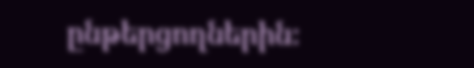ընթերցողներին։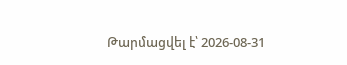Թարմացվել է՝ 2026-08-31